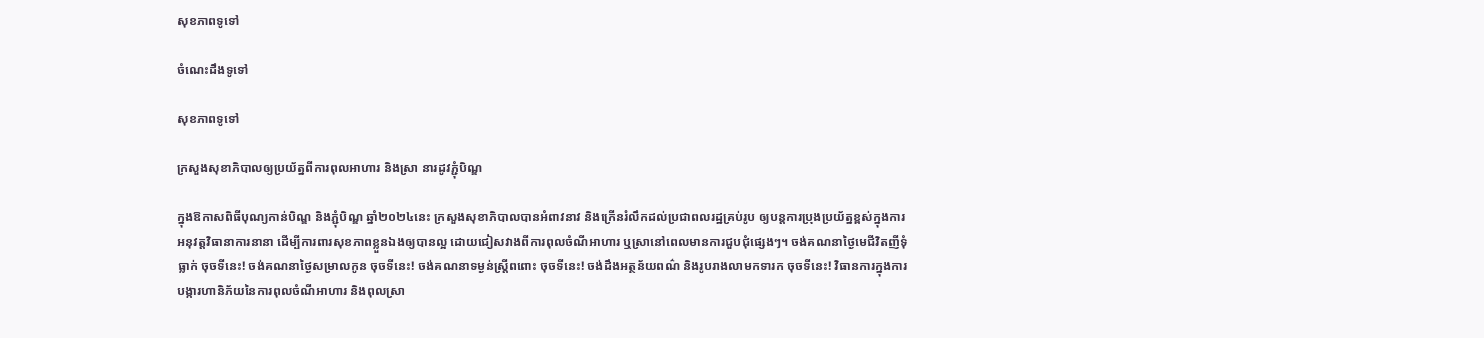សុខភាពទូទៅ

ចំណេះដឹងទូទៅ

សុខភាពទូទៅ

ក្រសួងសុខាភិបាលឲ្យប្រយ័ត្នពីការពុលអាហារ និងស្រា នារដូវភ្ជុំបិណ្ឌ

ក្នុងឱកាសពិធីបុណ្យកាន់បិណ្ឌ និងភ្ជុំបិណ្ឌ ឆ្នាំ២០២៤នេះ ក្រសួងសុខាភិបាលបានអំពាវនាវ និងក្រើនរំលឹកដល់ប្រជាពលរដ្ឋគ្រប់រូប ឲ្យបន្តការប្រុងប្រយ័ត្នខ្ពស់ក្នុងការអនុវត្តវិធានាការនានា ដើម្បីការពារសុខភាពខ្លួនឯងឲ្យបានល្អ ដោយជៀសវាងពីការពុលចំណីអាហារ ឬស្រានៅពេលមានការជួបជុំផ្សេងៗ។ ចង់គណនាថ្ងៃមេជីវិតញីទុំធ្លាក់ ចុចទីនេះ! ចង់គណនាថ្ងៃសម្រាលកូន ចុចទីនេះ! ចង់គណនាទម្ងន់ស្រ្តីពពោះ ចុចទីនេះ! ចង់ដឹងអត្ថន័យពណ៌ និងរូបរាងលាមកទារក ចុចទីនេះ! វិធានការក្នុងការបង្ការហានិភ័យនៃការពុលចំណីអាហារ និងពុលស្រា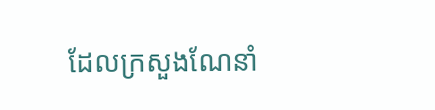ដែលក្រសួងណែនាំ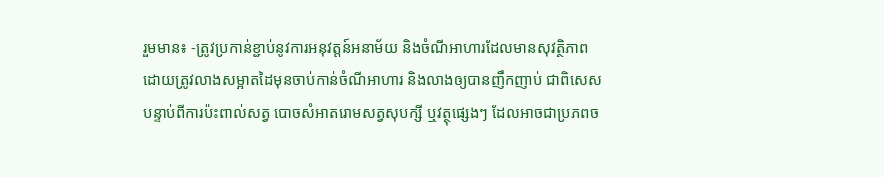រួមមាន៖ -ត្រូវប្រកាន់ខ្ជាប់នូវការអនុវត្តន៍អនាម័យ និងចំណីអាហារដែលមានសុវត្ថិភាព ដោយត្រូវលាងសម្អាតដៃមុនចាប់កាន់ចំណីអាហារ និងលាងឲ្យបានញឹកញាប់ ជាពិសេសបន្ទាប់ពីការប៉ះពាល់សត្វ បោចសំអាតរោមសត្វសុបក្សី ឬវត្ថុផ្សេងៗ ដែលអាចជាប្រភពច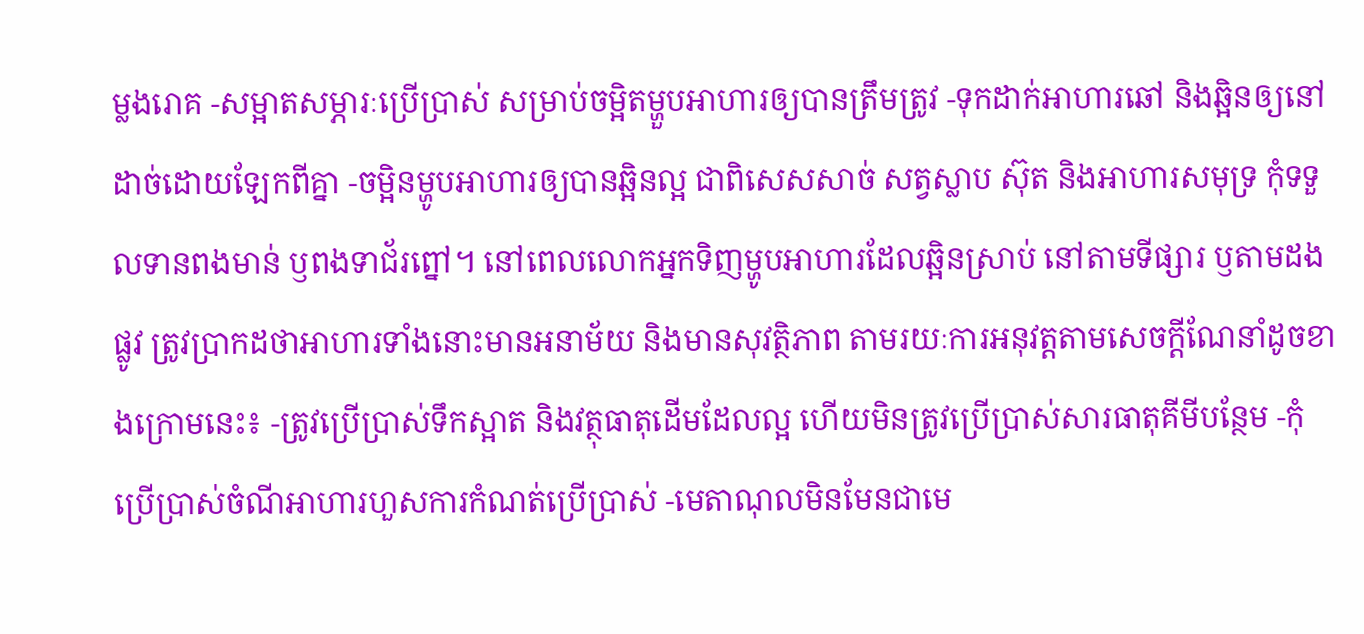ម្លងរោគ -សម្អាតសម្ភារៈប្រើប្រាស់ សម្រាប់ចម្អិតម្ហួបអាហារឲ្យបានត្រឹមត្រូវ -ទុកដាក់អាហារឆៅ និងឆ្អិនឲ្យនៅដាច់ដោយឡែកពីគ្នា -ចម្អិនម្ហូបអាហារឲ្យបានឆ្អិនល្អ ជាពិសេសសាច់ សត្វស្លាប ស៊ុត និងអាហារសមុទ្រ កុំទទួលទានពងមាន់ ឫពងទាជ័រព្នៅ។ នៅពេលលោកអ្នកទិញម្ហូបអាហារដែលឆ្អិនស្រាប់ នៅតាមទីផ្សារ ឫតាមដងផ្លូវ ត្រូវប្រាកដថាអាហារទាំងនោះមានអនាម័យ និងមានសុវត្ថិភាព តាមរយៈការអនុវត្តតាមសេចក្តីណែនាំដូចខាងក្រោមនេះ៖ -ត្រូវប្រើប្រាស់ទឹកស្អាត និងវត្ថុធាតុដើមដែលល្អ ហើយមិនត្រូវប្រើប្រាស់សារធាតុគីមីបន្ថែម -កុំប្រើប្រាស់ចំណីអាហារហួសការកំណត់ប្រើប្រាស់ -មេតាណុលមិនមែនជាមេ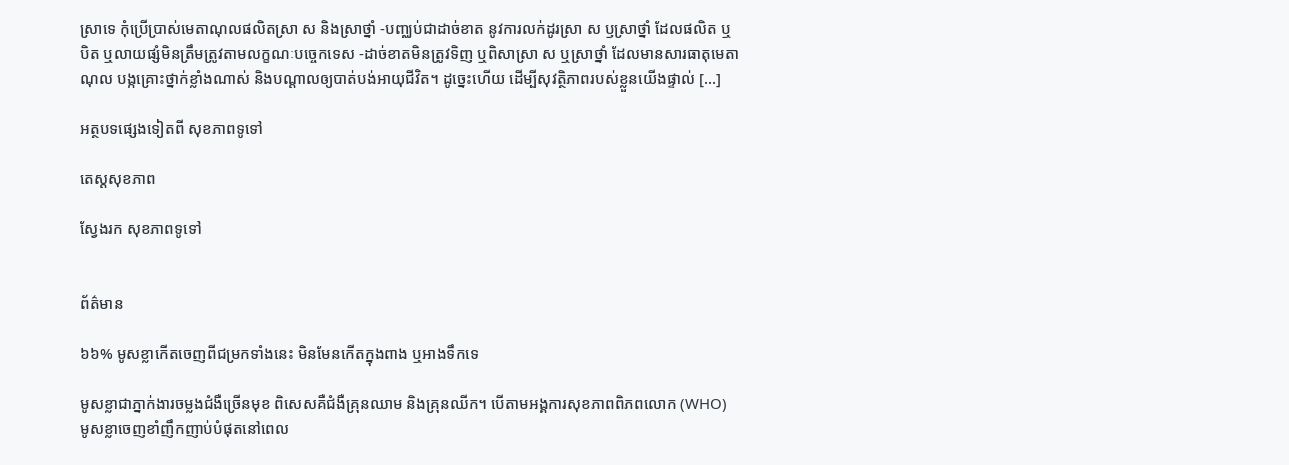ស្រាទេ កុំប្រើប្រាស់មេតាណុលផលិតស្រា ស និងស្រាថ្នាំ -បញ្ឈប់ជាដាច់ខាត នូវការលក់ដូរស្រា ស ឫស្រាថ្នាំ ដែលផលិត ឬបិត ឬលាយផ្សំមិនត្រឹមត្រូវតាមលក្ខណៈបច្ចេកទេស -ដាច់ខាតមិនត្រូវទិញ ឬពិសាស្រា ស ឬស្រាថ្នាំ ដែលមានសារធាតុមេតាណុល បង្កគ្រោះថ្នាក់ខ្លាំងណាស់ និងបណ្តាលឲ្យបាត់បង់អាយុជីវិត។ ដូច្នេះហើយ ដើម្បីសុវត្ថិភាពរបស់ខ្លួនយើងផ្ទាល់ […]

អត្ថបទផ្សេងទៀតពី សុខភាពទូទៅ

តេស្ដសុខភាព

ស្វែងរក សុខភាពទូទៅ


ព័ត៌មាន

៦៦% មូសខ្លាកើតចេញពីជម្រកទាំងនេះ មិនមែនកើតក្នុងពាង ឬអាងទឹកទេ

មូសខ្លាជាភ្នាក់ងារចម្លងជំងឺច្រើនមុខ ពិសេសគឺជំងឺគ្រុនឈាម និងគ្រុនឈីក។ បើតាមអង្គការសុខភាពពិភពលោក (WHO) មូសខ្លាចេញខាំញឹកញាប់បំផុតនៅពេល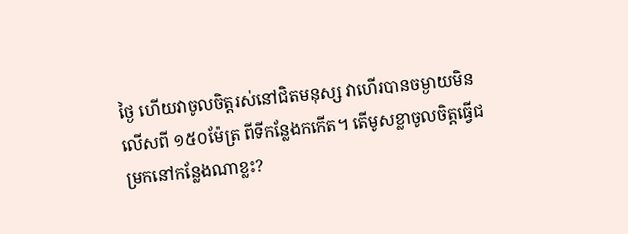ថ្ងៃ ហើយវាចូលចិត្តរស់នៅជិតមនុស្ស វាហើរបានចម្ងាយមិនលើសពី ១៥០ម៉ែត្រ ពីទីកន្លែងកកើត។ តើមូសខ្លាចូលចិត្តធ្វើជម្រកនៅកន្លែងណាខ្លះ?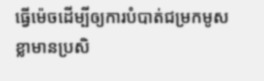ធ្វើម៉េចដើម្បីឲ្យការបំបាត់ជម្រកមូសខ្លាមានប្រសិ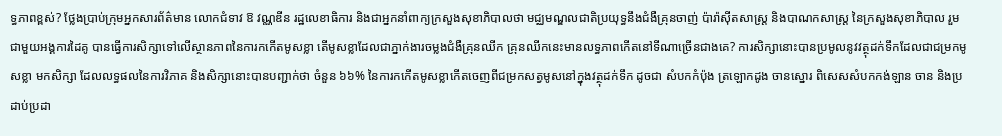ទ្ធភាពខ្ពស់? ថ្លែងប្រាប់ក្រុមអ្នកសារព័ត៌មាន លោកជំទាវ ឱ វណ្ណឌីន រដ្ឋលេខាធិការ និងជាអ្នកនាំពាក្យក្រសួងសុខាភិបាលថា មជ្ឈមណ្ឌលជាតិប្រយុទ្ធនឹងជំងឺគ្រុនចាញ់ ប៉ារ៉ាស៊ីតសាស្រ្ត និងបាណកសាស្រ្ត នៃក្រសួងសុខាភិបាល រួមជាមួយអង្គការដៃគូ បានធ្វើការសិក្សាទៅលើស្ថានភាពនៃការកកើតមូសខ្លា តើមូសខ្លាដែលជាភ្នាក់ងារចម្លងជំងឺគ្រុនឈីក គ្រុនឈីកនេះមានលទ្ធភាពកើតនៅទីណាច្រើនជាងគេ? ការសិក្សានោះបានប្រមូលនូវវត្ថុដក់ទឹកដែលជាជម្រកមូសខ្លា មកសិក្សា ដែលលទ្ធផលនៃការវិភាគ និងសិក្សានោះបានបញ្ជាក់ថា ចំនួន ៦៦% នៃការកកើតមូសខ្លាកើតចេញពីជម្រកសត្វមូសនៅក្នុងវត្ថុដក់ទឹក ដូចជា សំបកកំប៉ុង ត្រឡោកដូង ចានស្នោរ ពិសេសសំបកកង់ឡាន ចាន និងប្រដាប់ប្រដា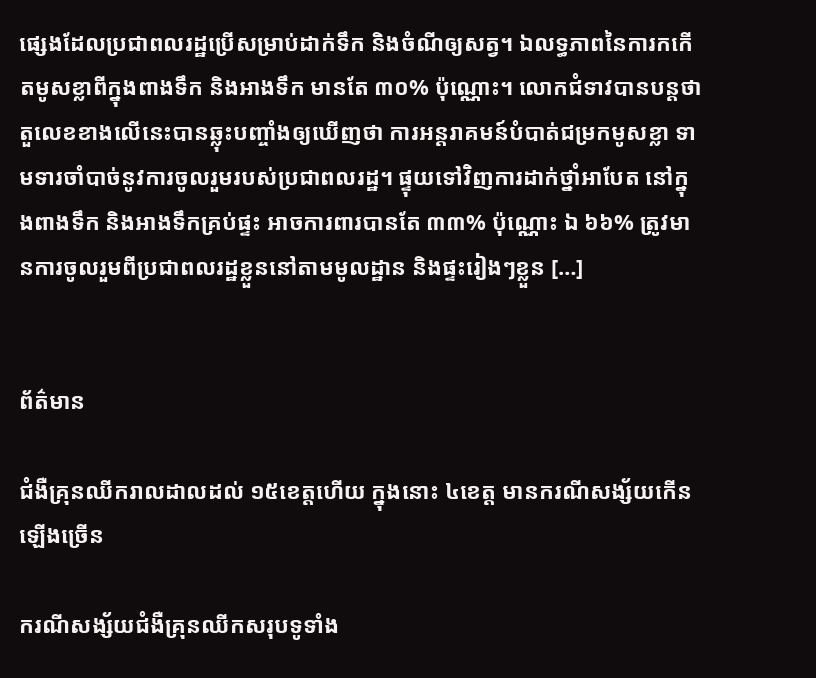ផ្សេងដែលប្រជាពលរដ្ឋប្រើសម្រាប់ដាក់ទឹក និងចំណីឲ្យសត្វ។ ឯលទ្ធភាពនៃការកកើតមូសខ្លាពីក្នុងពាងទឹក និងអាងទឹក មានតែ ៣០% ប៉ុណ្ណោះ។ លោកជំទាវបានបន្តថា តួលេខខាងលើនេះបានឆ្លុះបញ្ចាំងឲ្យឃើញថា ការអន្តរាគមន៍បំបាត់ជម្រកមូសខ្លា ទាមទារចាំបាច់នូវការចូលរួមរបស់ប្រជាពលរដ្ឋ។ ផ្ទុយទៅវិញការដាក់ថ្នាំអាបែត នៅក្នុងពាងទឹក និងអាងទឹកគ្រប់ផ្ទះ អាចការពារបានតែ ៣៣% ប៉ុណ្ណោះ ឯ ៦៦% ត្រូវមានការចូលរួមពីប្រជាពលរដ្ឋខ្លួននៅតាមមូលដ្ឋាន និងផ្ទះរៀងៗខ្លួន […]


ព័ត៌មាន

ជំងឺគ្រុនឈីករាលដាលដល់ ១៥ខេត្តហើយ ក្នុងនោះ ៤ខេត្ត មានករណីសង្ស័យកើនឡើងច្រើន

ករណីសង្ស័យជំងឺគ្រុនឈីកសរុបទូទាំង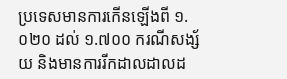ប្រទេសមានការកើនឡើងពី ១.០២០ ដល់ ១.៧០០ ករណីសង្ស័យ និងមានការរីកដាលដាលដ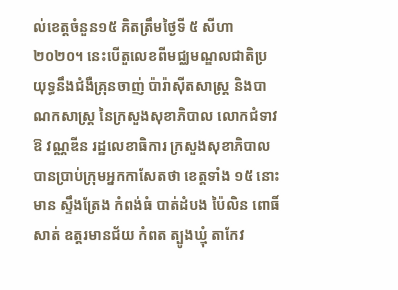ល់ខេត្តចំនួន១៥ គិតត្រឹមថ្ងៃទី ៥ សីហា ២០២០។ នេះបើតួលេខពីមជ្ឈមណ្ឌលជាតិប្រយុទ្ធនឹងជំងឺគ្រុនចាញ់ ប៉ារ៉ាស៊ីតសាស្រ្ត និងបាណកសាស្រ្ត នៃក្រសួងសុខាភិបាល លោកជំទាវ ឱ វណ្ណឌីន រដ្ឋលេខាធិការ ក្រសួងសុខាភិបាល បានប្រាប់ក្រុមអ្នកកាសែតថា ខេត្តទាំង ១៥ នោះមាន ស្ទឹងត្រែង កំពង់ធំ បាត់ដំបង ប៉ៃលិន ពោធិ៍សាត់ ឧត្តរមានជ័យ កំពត ត្បូងឃ្មុំ តាកែវ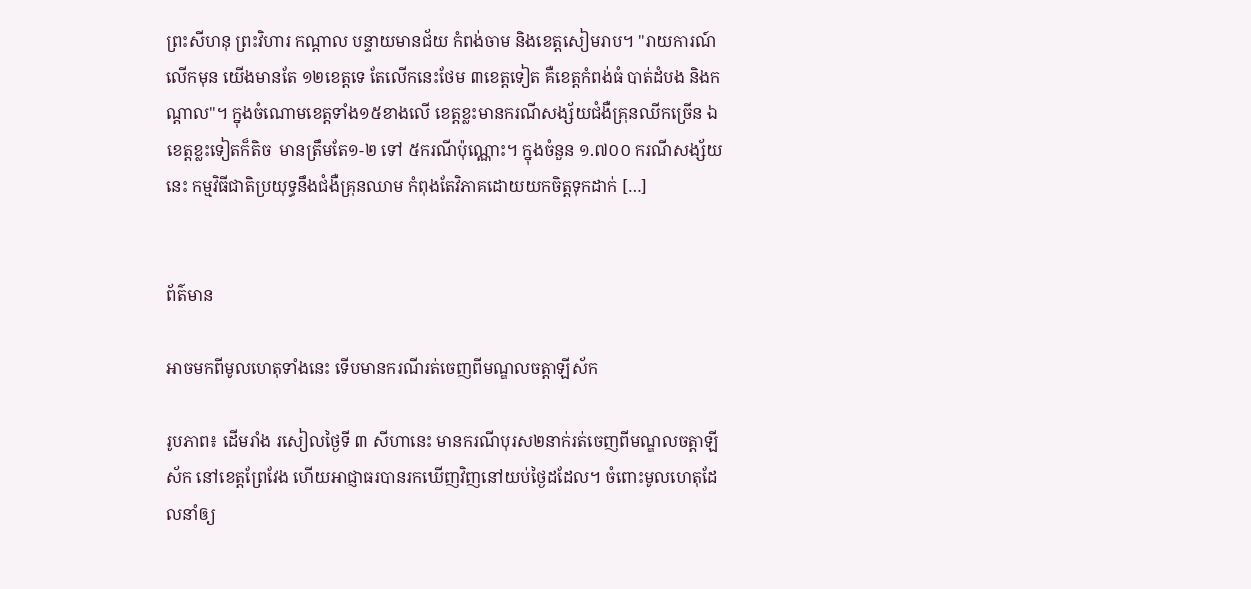ព្រះសីហនុ ព្រះវិហារ កណ្តាល បន្ទាយមានជ័យ កំពង់ចាម និងខេត្តសៀមរាប។ "រាយការណ៍លើកមុន យើងមានតែ ១២ខេត្តទេ តែលើកនេះថែម ៣ខេត្តទៀត គឺខេត្តកំពង់ធំ បាត់ដំបង និងកណ្តាល"។ ក្នុងចំណោមខេត្តទាំង១៥ខាងលើ ខេត្តខ្លះមានករណីសង្ស័យជំងឺគ្រុនឈីកច្រើន ឯខេត្តខ្លះទៀតក៏តិច  មានត្រឹមតែ១-២ ទៅ ៥ករណីប៉ុណ្ណោះ។ ក្នុងចំនួន ១.៧០០ ករណីសង្ស័យនេះ កម្មវិធីជាតិប្រយុទ្ធនឹងជំងឺគ្រុនឈាម កំពុងតែវិភាគដោយយកចិត្តទុកដាក់ […]


ព័ត៌មាន

អាចមកពីមូលហេតុទាំងនេះ ទើបមានករណីរត់ចេញពីមណ្ឌលចត្តាឡីស័ក

រូបភាព៖ ដើមរាំង រសៀលថ្ងៃទី ៣ សីហានេះ មានករណីបុរស២នាក់រត់ចេញពីមណ្ឌលចត្តាឡីស័ក នៅខេត្តព្រែវែង ហើយអាជ្ញាធរបានរកឃើញវិញនៅយប់ថ្ងៃដដែល។ ចំពោះមូលហេតុដែលនាំឲ្យ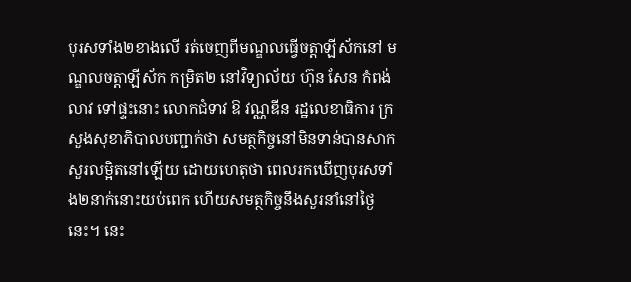បុរសទាំង២ខាងលើ រត់ចេញពីមណ្ឌលធ្វើចត្តាឡីស័កនៅ មណ្ឌលចត្តាឡីស័ក កម្រិត២ នៅវិទ្យាល័យ ហ៊ុន សែន កំពង់លាវ ទៅផ្ទះនោះ លោកជំទាវ ឱ វណ្ណឌីន រដ្ឋលេខាធិការ ក្រសួងសុខាភិបាលបញ្ជាក់ថា សមត្ថកិច្ចនៅមិនទាន់បានសាកសួរលម្អិតនៅឡើយ ដោយហេតុថា ពេលរកឃើញបុរសទាំង២នាក់នោះយប់ពេក ហើយសមត្ថកិច្ចនឹងសួរនាំនៅថ្ងៃនេះ។ នេះ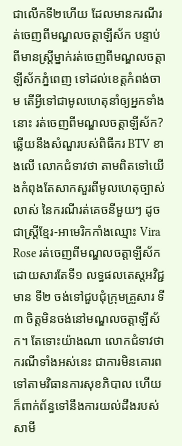ជាលើកទី២ហើយ ដែលមានករណីរត់ចេញពីមណ្ឌលចត្តាឡីស័ក បន្ទាប់ពីមានស្ត្រីម្នាក់រត់ចេញពីមណ្ឌលចត្តាឡីស័កភ្នំពេញ ទៅដល់ខេត្តកំពង់ចាម តើអ្វីទៅជាមូលហេតុនាំឲ្យអ្នកទាំងនោះ រត់ចេញពីមណ្ឌលចត្តាឡីស័ក? ឆ្លើយនឹងសំណួរបស់ពិធីករ BTV ខាងលើ លោកជំទាវថា តាមពិតទៅយើងកំពុងតែសាកសួរពីមូលហេតុច្បាស់លាស់ នៃករណីរត់គេចនីមួយៗ ដូចជាស្ត្រីខ្មែរ-អាមេរិកកាំងឈ្មោះ Vira Rose រត់ចេញពីមណ្ឌលចត្តាឡីស័ក ដោយសារតែទី១ លទ្ធផលតេស្តអវិជ្ជមាន ទី២ ចង់ទៅជួបជុំក្រុមគ្រួសារ ទី៣ ចិត្តមិនចង់នៅមណ្ឌលចត្តាឡីស័ក។ តែទោះយ៉ាងណា លោកជំទាវថា ករណីទាំងអស់នេះ ជាការមិនគោរពទៅតាមវិធានការសុខភិបាល ហើយក៏ពាក់ព័ន្ធទៅនឹងការយល់ដឹងរបស់សាមី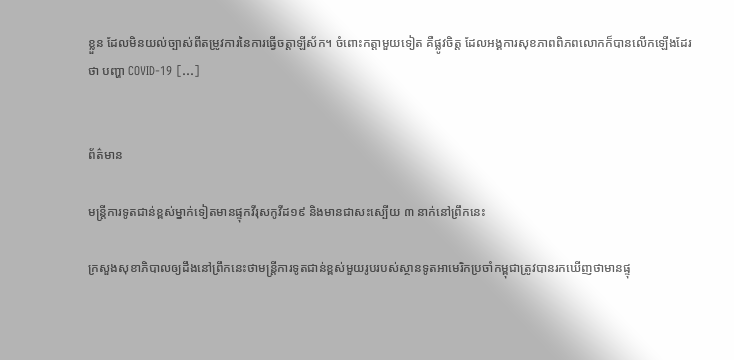ខ្លួន ដែលមិនយល់ច្បាស់ពីតម្រូវការនៃការធ្វើចត្តាឡីស័ក។ ចំពោះកត្តាមួយទៀត គឺផ្លូវចិត្ត ដែលអង្គការសុខភាពពិភពលោកក៏បានលើកឡើងដែរថា បញ្ហា COVID-19 […]


ព័ត៌មាន

មន្ត្រីការទូតជាន់ខ្ពស់ម្នាក់ទៀតមានផ្ទុកវីរុសកូវីដ១៩ និងមានជាសះស្បើយ ៣ នាក់នៅព្រឹកនេះ

ក្រសួងសុខាភិបាលឲ្យដឹងនៅព្រឹកនេះថាមន្ត្រីការទូតជាន់ខ្ពស់មួយរូបរបស់ស្ថានទូតអាមេរិកប្រចាំកម្ពុជាត្រូវបានរកឃើញថាមានផ្ទុ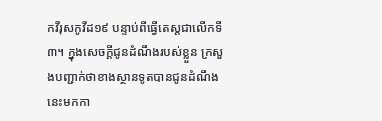កវីរុសកូវីដ១៩ បន្ទាប់ពីធ្វើតេស្តជាលើកទី៣។ ក្នុងសេចក្ដីជូនដំណឹងរបស់ខ្លួន ក្រសួងបញ្ជាក់ថាខាងស្ថានទូតបានជូនដំណឹងនេះមកកា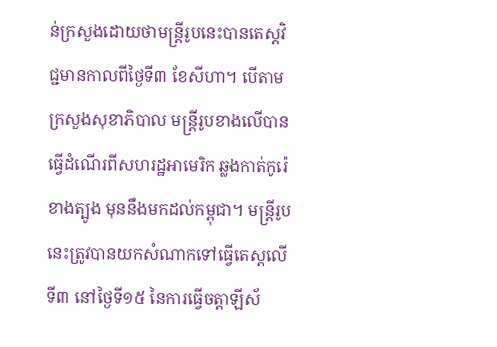ន់ក្រសួងដោយថាមន្ត្រីរូបនេះបានតេស្តវិជ្ជមានកាលពីថ្ងៃទី៣ ខែសីហា។ បើតាមក្រសួងសុខាភិបាល មន្ត្រីរូបខាងលើបានធ្វើដំណើរពីសហរដ្ឋអាមេរិក ឆ្លងកាត់កូរ៉េខាងត្បូង មុននឹងមកដល់កម្ពុជា។ មន្ត្រីរូបនេះត្រូវបានយកសំណាកទៅធ្វើតេស្តលើទី៣ នៅថ្ងៃទី១៥ នៃការធ្វើចត្តាឡីស័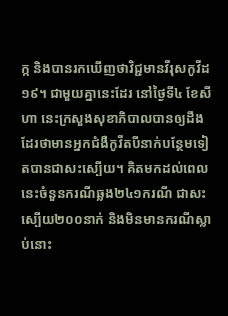ក្ក និងបានរកឃើញថាវិជ្ជមានវីរុសកូវីដ១៩។ ជាមួយគ្នានេះដែរ នៅថ្ងៃទី៤ ខែសីហា នេះក្រសួងសុខាភិបាលបានឲ្យដឹងដែរថាមានអ្នកជំងឺកូវីតបីនាក់បន្ថែមទៀតបានជាសះស្បើយ។ គិតមកដល់ពេលនេះចំនួនករណីឆ្លង២៤១ករណី ជាសះស្បើយ២០០នាក់ និងមិនមានករណីស្លាប់នោះ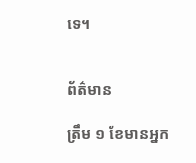ទេ។


ព័ត៌មាន

ត្រឹម ១ ខែមានអ្នក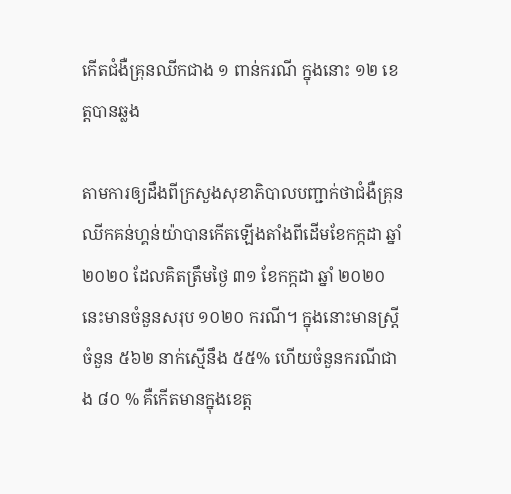កើតជំងឺគ្រុនឈីកជាង ១ ពាន់ករណី ក្នុងនោះ ១២ ខេត្តបានឆ្លង

តាមការឲ្យដឹងពីក្រសួងសុខាភិបាលបញ្ជាក់ថាជំងឺគ្រុនឈីកគន់ហ្គន់យ៉ាបានកើតឡើងតាំងពីដើមខែកក្កដា ឆ្នាំ ២០២០ ដែលគិតត្រឹមថ្ងៃ ៣១ ខែកក្កដា ឆ្នាំ ២០២០ នេះមានចំនួនសរុប ១០២០ ករណី។ ក្នុងនោះមានស្រ្តីចំនួន ៥៦២ នាក់ស្មើនឹង ៥៥% ហើយចំនួនករណីជាង ៨០ % គឺកើតមានក្នុងខេត្ត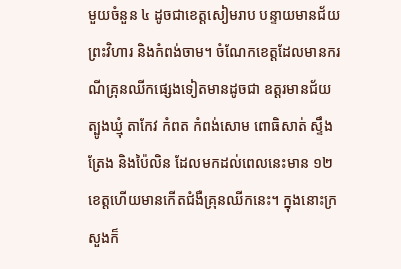មួយចំនួន ៤ ដូចជាខេត្តសៀមរាប បន្ទាយមានជ័យ ព្រះវិហារ និងកំពង់ចាម។ ចំណែកខេត្តដែលមានករណីគ្រុនឈីកផ្សេងទៀតមានដូចជា ឧត្តរមានជ័យ ត្បូងឃ្មុំ តាកែវ កំពត កំពង់សោម ពោធិសាត់ ស្ទឹងត្រែង និងប៉ៃលិន ដែលមកដល់ពេលនេះមាន ១២ ខេត្តហើយមានកើតជំងឺគ្រុនឈីកនេះ។ ក្នុងនោះក្រសួងក៏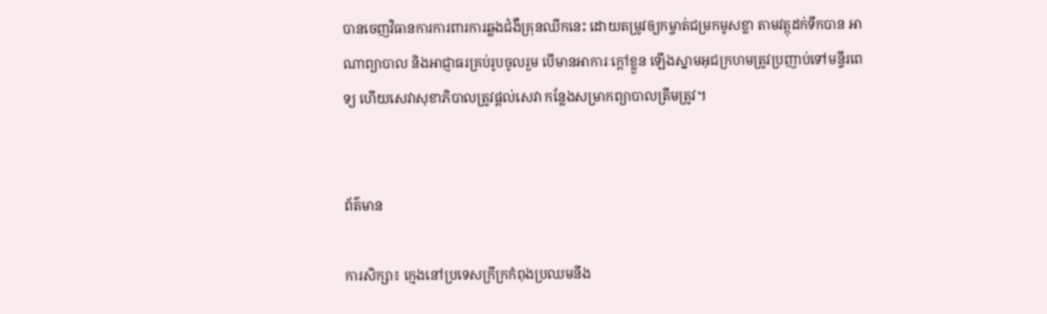បានចេញវិធានការការពារការឆ្លងជំងឺគ្រុនឈីកនេះ ដោយតម្រូវឲ្យកម្ចាត់ជម្រកមូសខ្លា តាមវត្ថុដក់ទឹកបាន អាណាព្យាបាល និងអាជ្ញាធរគ្រប់រូបចូលរួម បើមានអាការៈក្ដៅខ្លួន ឡើងស្នាមអុជក្រហមត្រូវប្រញាប់ទៅមន្ទីរពេទ្យ ហើយសេវាសុខាភិបាលត្រូវផ្ដល់សេវា កន្លែងសម្រាកព្យាបាលត្រឹមត្រូវ។


ព័ត៌មាន

ការសិក្សា៖ ក្មេងនៅប្រទេសក្រីក្រកំពុងប្រឈមនឹង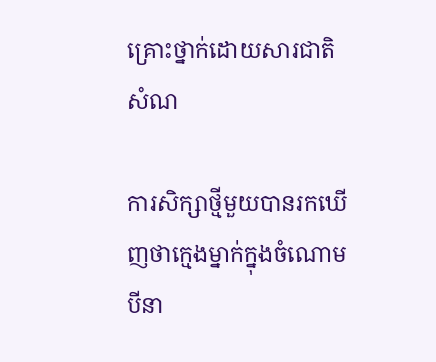គ្រោះថ្នាក់ដោយសារជាតិសំណ

ការសិក្សាថ្មីមួយបានរកឃើញថាក្មេងម្នាក់ក្នុងចំណោមបីនា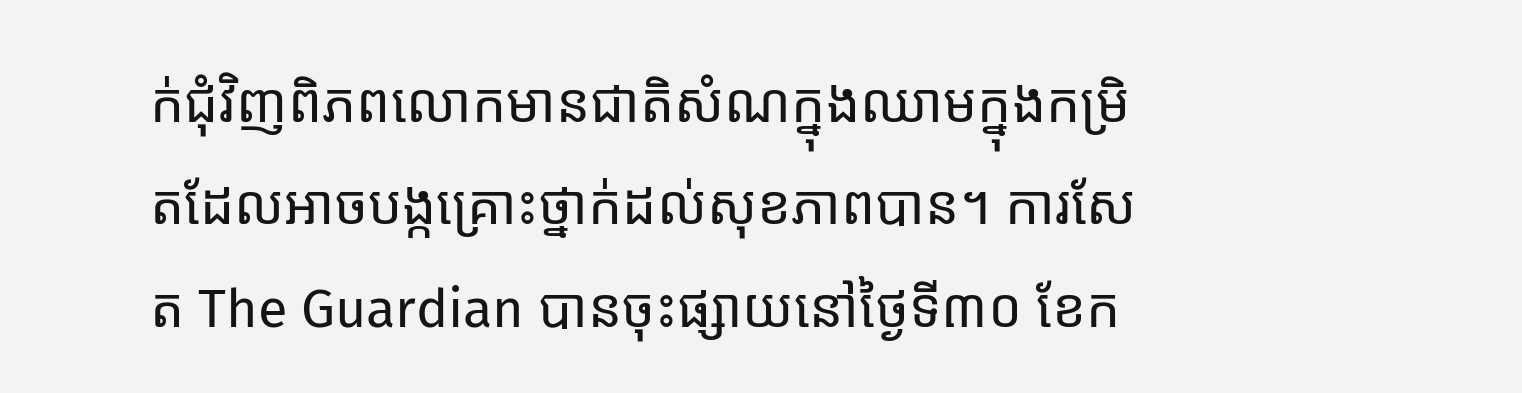ក់ជុំវិញពិភពលោកមានជាតិសំណក្នុងឈាមក្នុងកម្រិតដែលអាចបង្កគ្រោះថ្នាក់ដល់សុខភាពបាន។ ការសែត The Guardian បានចុះផ្សាយនៅថ្ងៃទី៣០ ខែក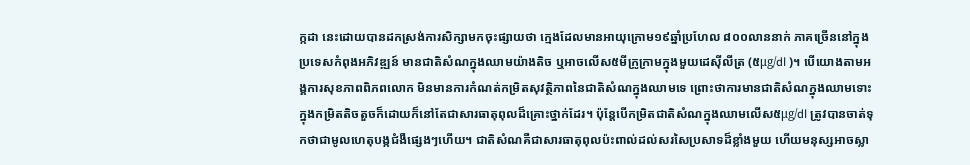ក្កដា នេះដោយបានដកស្រង់ការសិក្សាមកចុះផ្សាយថា ក្មេងដែលមានអាយុក្រោម១៩ឆ្នាំប្រហែល ៨០០លាននាក់ ភាគច្រើននៅក្នុងប្រទេសកំពុងអភិវឌ្ឍន៍ មានជាតិសំណក្នុងឈាមយ៉ាងតិច ឬអាចលើស៥មីក្រូក្រាមក្នុងមួយដេស៊ីលីត្រ (៥μg/dl )។ បើយោងតាមអង្គការសុខភាពពិភពលោក មិនមានការកំណត់កម្រិតសុវត្ថិភាពនៃជាតិសំណក្នុងឈាមទេ ព្រោះថាការមានជាតិសំណក្នុងឈាមទោះក្នុងកម្រិតតិចតួចក៏ដោយក៏នៅតែជាសារធាតុពុលដ៏គ្រោះថ្នាក់ដែរ។ ប៉ុន្តែបើកម្រិតជាតិសំណក្នុងឈាមលើស៥μg/dl ត្រូវបានចាត់ទុកថាជាមូលហេតុបង្កជំងឺផ្សេងៗហើយ។ ជាតិសំណគឺជាសារធាតុពុលប៉ះពាល់ដល់សរសៃប្រសាទដ៏ខ្លាំងមួយ ហើយមនុស្សអាចស្លា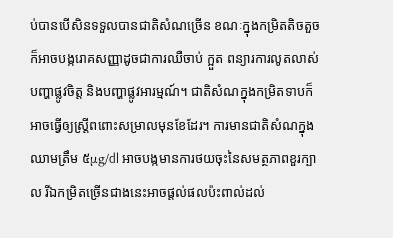ប់បានបើសិនទទួលបានជាតិសំណច្រើន ខណៈក្នុងកម្រិតតិចតួចក៏អាចបង្ករោគសញ្ញាដូចជាការឈឺចាប់ ក្អួត ពន្យារការលូតលាស់ បញ្ហាផ្លូវចិត្ត និងបញ្ហាផ្លូវអារម្មណ៍។ ជាតិសំណក្នុងកម្រិតទាបក៏អាចធ្វើឲ្យស្ត្រីពពោះសម្រាលមុនខែដែរ។ ការមានជាតិសំណក្នុងឈាមត្រឹម ៥μg/dl អាចបង្កមានការថយចុះនៃសមត្ថភាពខួរក្បាល រីឯកម្រិតច្រើនជាងនេះអាចផ្តល់ផលប៉ះពាល់ដល់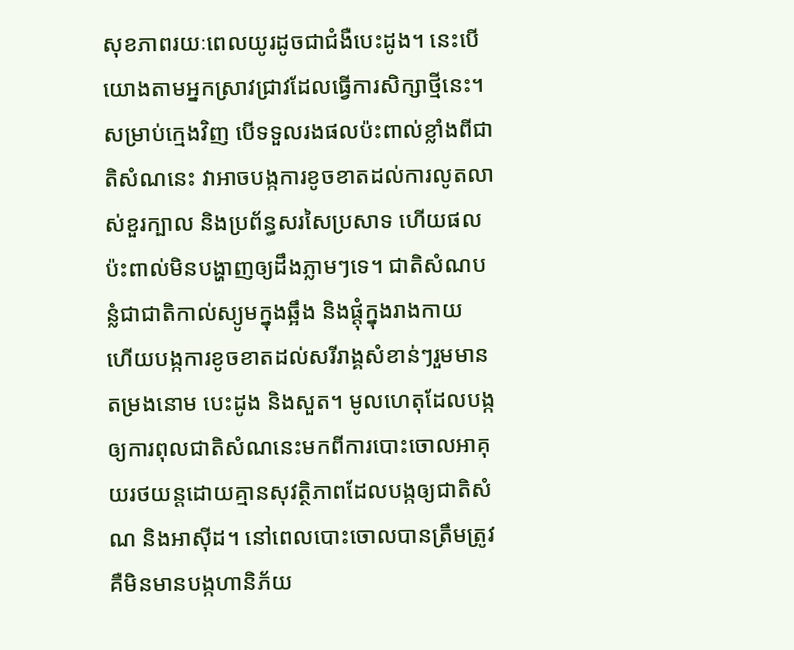សុខភាពរយៈពេលយូរដូចជាជំងឺបេះដូង។ នេះបើយោងតាមអ្នកស្រាវជ្រាវដែលធ្វើការសិក្សាថ្មីនេះ។ សម្រាប់ក្មេងវិញ បើទទួលរងផលប៉ះពាល់ខ្លាំងពីជាតិសំណនេះ វាអាចបង្កការខូចខាតដល់ការលូតលាស់ខួរក្បាល និងប្រព័ន្ធសរសៃប្រសាទ ហើយផលប៉ះពាល់មិនបង្ហាញឲ្យដឹងភ្លាមៗទេ។ ជាតិសំណបន្លំជាជាតិកាល់ស្យូមក្នុងឆ្អឹង និងផ្តុំក្នុងរាងកាយ ហើយបង្កការខូចខាតដល់សរីរាង្គសំខាន់ៗរួមមានតម្រងនោម បេះដូង និងសួត។ មូលហេតុដែលបង្កឲ្យការពុលជាតិសំណនេះមកពីការបោះចោលអាគុយរថយន្តដោយគ្មានសុវត្ថិភាពដែលបង្កឲ្យជាតិសំណ និងអាស៊ីដ។ នៅពេលបោះចោលបានត្រឹមត្រូវគឺមិនមានបង្កហានិភ័យ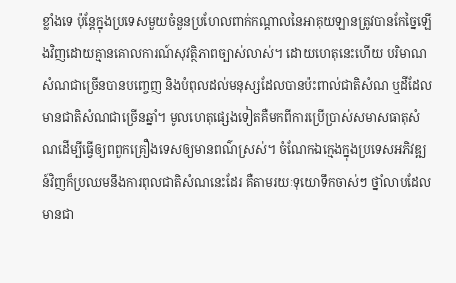ខ្លាំងទេ ប៉ុន្តែក្នុងប្រទេសមួយចំនួនប្រហែលពាក់កណ្ដាលនៃអាគុយឡានត្រូវបានកែច្នៃឡើងវិញដោយគ្មានគោលការណ៍សុវត្ថិភាពច្បាស់លាស់។ ដោយហេតុនេះហើយ បរិមាណសំណជាច្រើនបានបញ្ចេញ និងបំពុលដល់មនុស្សដែលបានប៉ះពាល់ជាតិសំណ ឬដីដែលមានជាតិសំណជាច្រើនឆ្នាំ។ មូលហេតុផ្សេងទៀតគឺមកពីការប្រើប្រាស់សមាសធាតុសំណដើម្បីធ្វើឲ្យពពួកគ្រឿងទេសឲ្យមានពណ៌ស្រស់។ ចំណែកឯក្មេងក្នុងប្រទេសអភិវឌ្ឍន៍វិញក៏ប្រឈមនឹងការពុលជាតិសំណនេះដែរ គឺតាមរយៈទុយោទឹកចាស់ៗ ថ្នាំលាបដែលមានជា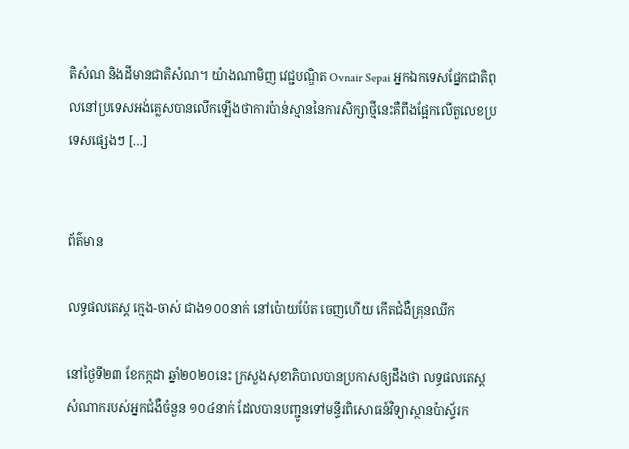តិសំណ និងដីមានជាតិសំណ។ យ៉ាងណាមិញ វេជ្ជបណ្ឌិត Ovnair Sepai អ្នកឯកទេសផ្នែកជាតិពុលនៅប្រទេសអង់គ្លេសបានលើកឡើងថាការប៉ាន់ស្មាននៃការសិក្សាថ្មីនេះគឺពឹងផ្អែកលើតួលេខប្រទេសផ្សេងៗ […]


ព័ត៌មាន

លទ្ធផលតេស្ត ក្មេង-ចាស់ ជាង១០០នាក់ នៅប៉ោយប៉ែត ចេញហើយ កើតជំងឺគ្រុនឈីក

នៅថ្ងៃទី២៣ ខែកក្កដា ឆ្នាំ២០២០នេះ ក្រសួងសុខាភិបាលបានប្រកាសឲ្យដឹងថា លទ្ធផលតេស្ដសំណាករបស់អ្នកជំងឺចំនួន ១០៤នាក់ ដែលបានបញ្ជូនទៅមន្ទីរពិសោធន៍វិទ្យាស្ថានប៉ាស្ទ័រក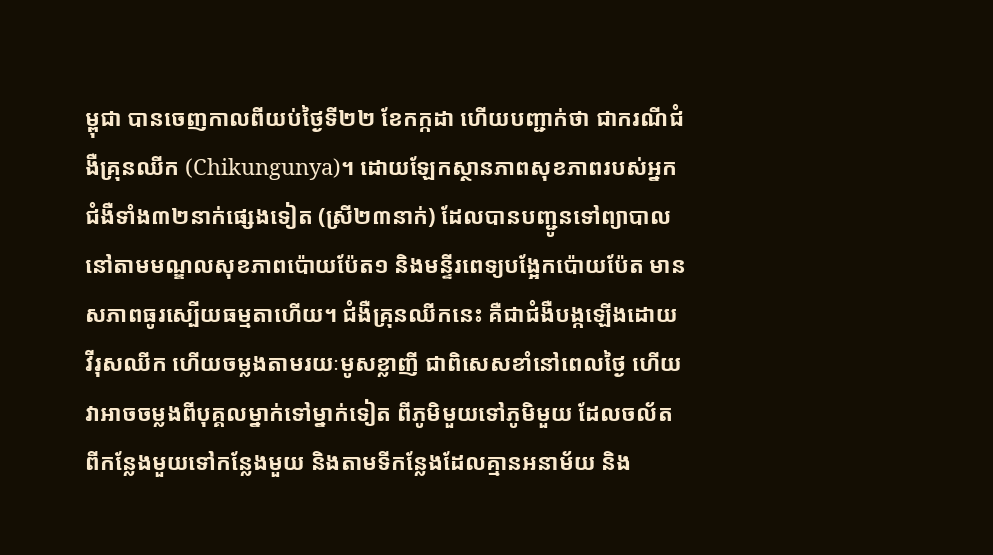ម្ពុជា បានចេញកាលពីយប់ថ្ងៃទី២២ ខែកក្កដា ហើយបញ្ជាក់ថា ជាករណីជំងឺគ្រុនឈីក (Chikungunya)។ ដោយឡែកស្ថានភាពសុខភាពរបស់អ្នកជំងឺទាំង៣២នាក់ផ្សេងទៀត (ស្រី២៣នាក់) ដែលបានបញ្ជូនទៅព្យាបាលនៅតាមមណ្ឌលសុខភាពប៉ោយប៉ែត១ និងមន្ទីរពេទ្យបង្អែកប៉ោយប៉ែត មានសភាពធូរស្បើយធម្មតាហើយ។ ជំងឺគ្រុនឈីកនេះ គឺជាជំងឺបង្កឡើងដោយវីរុសឈីក ហើយចម្លងតាមរយៈមូសខ្លាញី ជាពិសេសខាំនៅពេលថ្ងៃ ហើយវាអាចចម្លងពីបុគ្គលម្នាក់ទៅម្នាក់ទៀត ពីភូមិមួយទៅភូមិមួយ ដែលចល័តពីកន្លែងមួយទៅកន្លែងមួយ និងតាមទីកន្លែងដែលគ្មានអនាម័យ និង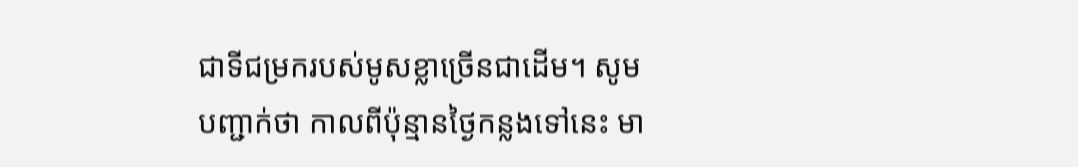ជាទីជម្រករបស់មូសខ្លាច្រើនជាដើម។ សូមបញ្ជាក់ថា កាលពីប៉ុន្មានថ្ងៃកន្លងទៅនេះ មា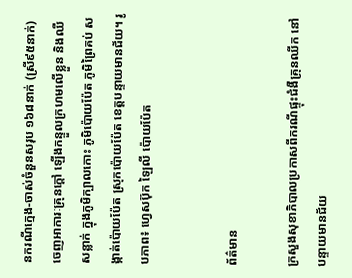នករណីក្មេង-ចាស់ចំនួនសរុប ១៦៨នាក់ (ស្រី៩៥នាក់) ចេញអាការៈគ្រុនក្ដៅ ឡើងកន្ទួលក្រហមលើខ្លួន និងឈឺសន្លាក់ ក្នុងភូមិក្បាលកោះ ភូមិប៉ោយប៉ែត ភូមិព្រៃគប់ សង្កាត់ប៉ោយប៉ែត ស្រុកប៉ោយប៉ែត ខេត្តបន្ទាយមានជ័យ។ រូបភាព៖ ហ្វេសប៊ុក ឡៃលី ប៉ោយប៉ែត


ព័ត៌មាន

ក្រសួងសុខាភិបាលប្រកាសពីករណីផ្ទុះជំងឺគ្រុនឈីក នៅបន្ទាយមានជ័យ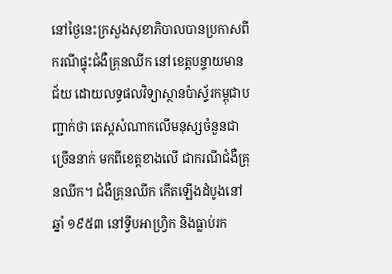នៅថ្ងៃនេះក្រសួងសុខាភិបាលបានប្រកាសពីករណីផ្ទុះជំងឺគ្រុនឈីក នៅខេត្តបន្ទាយមានជ័យ ដោយលទ្ធផលវិទ្យាស្ថានប៉ាស្ទ័រកម្ពុជាបញ្ជាក់ថា តេស្តសំណាកលើមនុស្សចំនួនជាច្រើននាក់ មកពីខេត្តខាងលើ ជាករណីជំងឺគ្រុនឈីក។ ជំងឺគ្រុនឈីក កើតឡើងដំបូងនៅឆ្នាំ ១៩៥៣ នៅទ្វីបអាហ្វ្រិក និងធ្លាប់រក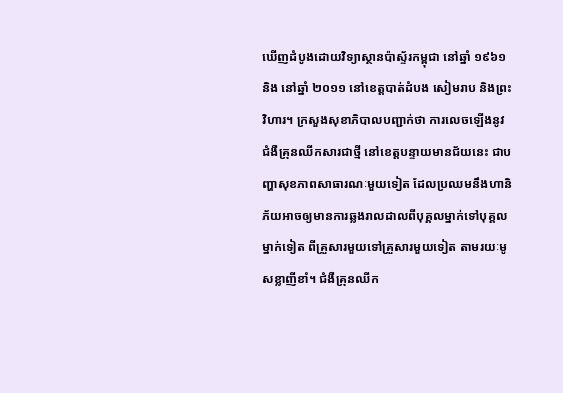ឃើញដំបូងដោយវិទ្យាស្ថានប៉ាស្ទ័រកម្ពុជា នៅឆ្នាំ ១៩៦១ និង នៅឆ្នាំ ២០១១ នៅខេត្តបាត់ដំបង សៀមរាប និងព្រះវិហារ។ ក្រសួងសុខាភិបាលបញ្ជាក់ថា ការលេចឡើងនូវជំងឺគ្រុនឈីកសារជាថ្មី នៅខេត្តបន្ទាយមានជ័យនេះ ជាបញ្ហាសុខភាពសាធារណៈមួយទៀត ដែលប្រឈមនឹងហានិភ័យអាចឲ្យមានការឆ្លងរាលដាលពីបុគ្គលម្នាក់ទៅបុគ្គលម្នាក់ទៀត ពីគ្រួសារមួយទៅគ្រួសារមួយទៀត តាមរយៈមូសខ្លាញីខាំ។ ជំងឺគ្រុនឈីក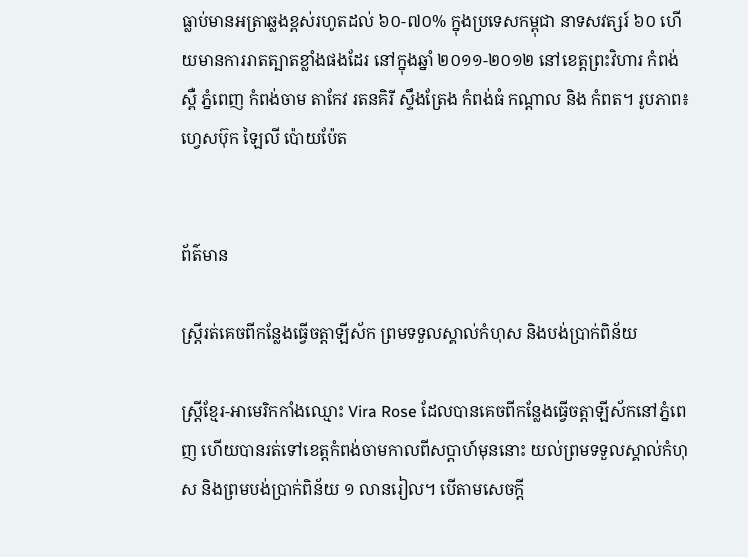ធ្លាប់មានអត្រាឆ្លងខ្ពស់រហូតដល់ ៦០-៧០% ក្នុងប្រទេសកម្ពុជា នាទសវត្សរ៍ ៦០ ហើយមានការរាតត្បាតខ្លាំងផងដែរ នៅក្នុងឆ្នាំ ២០១១-២០១២ នៅខេត្តព្រះវិហារ កំពង់ស្ពឺ ភ្នំពេញ កំពង់ចាម តាកែវ រតនគិរី ស្ទឹងត្រែង កំពង់ធំ កណ្តាល និង កំពត។ រូបភាព៖ ហ្វេសប៊ុក ឡៃលី ប៉ោយប៉ែត


ព័ត៌មាន

ស្ត្រីរត់គេចពីកន្លែងធ្វើចត្តាឡីស័ក ព្រមទទួលស្គាល់កំហុស និងបង់ប្រាក់ពិន័យ

ស្ត្រីខ្មែរ-អាមេរិកកាំងឈ្មោះ Vira Rose ដែលបានគេចពីកន្លែងធ្វើចត្តាឡីស័កនៅភ្នំពេញ ហើយបានរត់ទៅខេត្តកំពង់ចាមកាលពីសប្ដាហ៍មុននោះ យល់ព្រមទទួលស្គាល់កំហុស និងព្រមបង់ប្រាក់ពិន័យ ១ លានរៀល។ បើតាមសេចក្ដី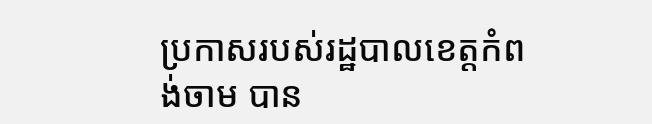ប្រកាសរបស់រដ្ឋបាលខេត្តកំពង់ចាម បាន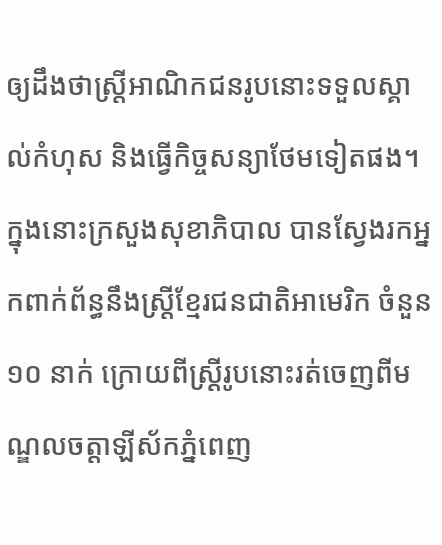ឲ្យដឹងថាស្ត្រីអាណិកជនរូបនោះទទួលស្គាល់កំហុស និងធ្វើកិច្ចសន្យាថែមទៀតផង។ ក្នុងនោះក្រសួងសុខាភិបាល បានស្វែងរកអ្នកពាក់ព័ន្ធនឹងស្ត្រីខ្មែរជនជាតិអាមេរិក ចំនួន ១០ នាក់ ក្រោយពីស្ត្រីរូបនោះរត់ចេញពីមណ្ឌលចត្តាឡីស័កភ្នំពេញ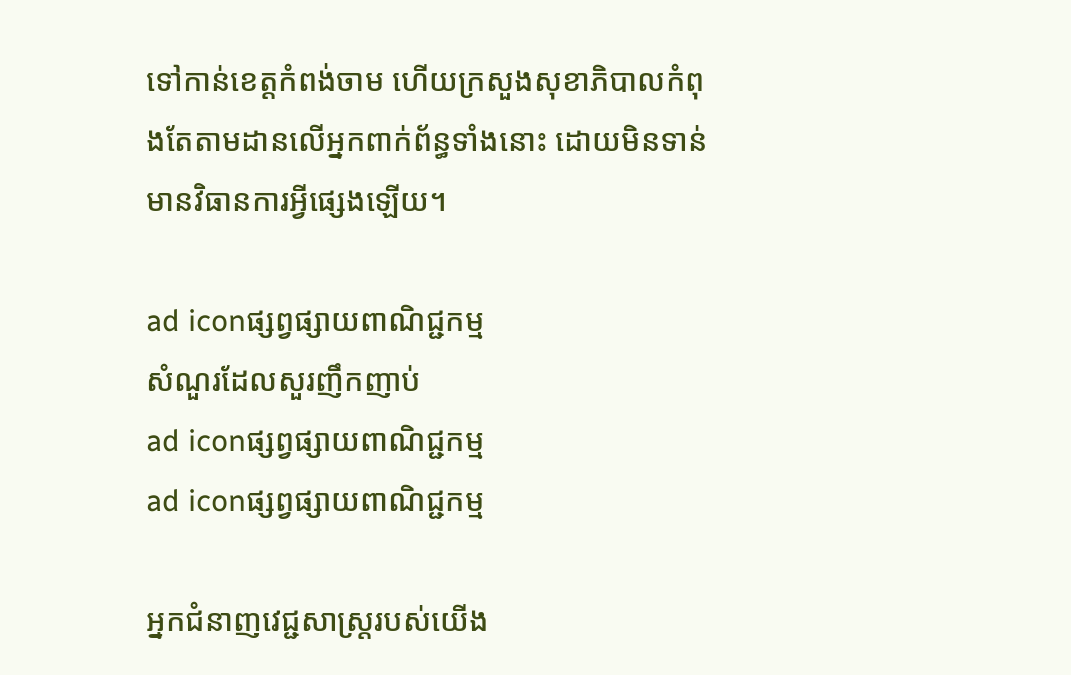ទៅកាន់ខេត្តកំពង់ចាម ហើយក្រសួងសុខាភិបាលកំពុងតែតាមដានលើអ្នកពាក់ព័ន្ធទាំងនោះ ដោយមិនទាន់មានវិធានការអ្វីផ្សេងឡើយ។

ad iconផ្សព្វផ្សាយពាណិជ្ជកម្ម
សំណួរដែលសួរញឹកញាប់
ad iconផ្សព្វផ្សាយពាណិជ្ជកម្ម
ad iconផ្សព្វផ្សាយពាណិជ្ជកម្ម

អ្នកជំនាញវេជ្ជសាស្ត្ររបស់យើង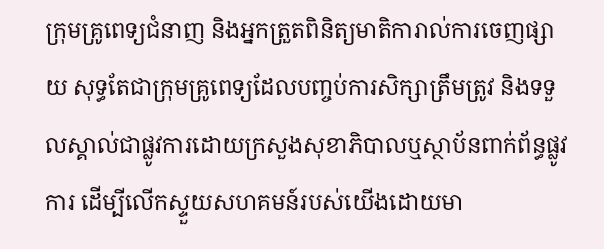ក្រុមគ្រូពេទ្យជំនាញ និងអ្នកត្រួតពិនិត្យមាតិការាល់ការចេញផ្សាយ សុទ្ធតែជាក្រុមគ្រូពេទ្យដែលបញ្ចប់ការសិក្សាត្រឹមត្រូវ និងទទួលស្គាល់ជាផ្លូវការដោយក្រសួងសុខាភិបាលឬស្ថាប័នពាក់ព័ន្ធផ្លូវការ ដើម្បីលើកស្ទួយសហគមន៍របស់យើងដោយមា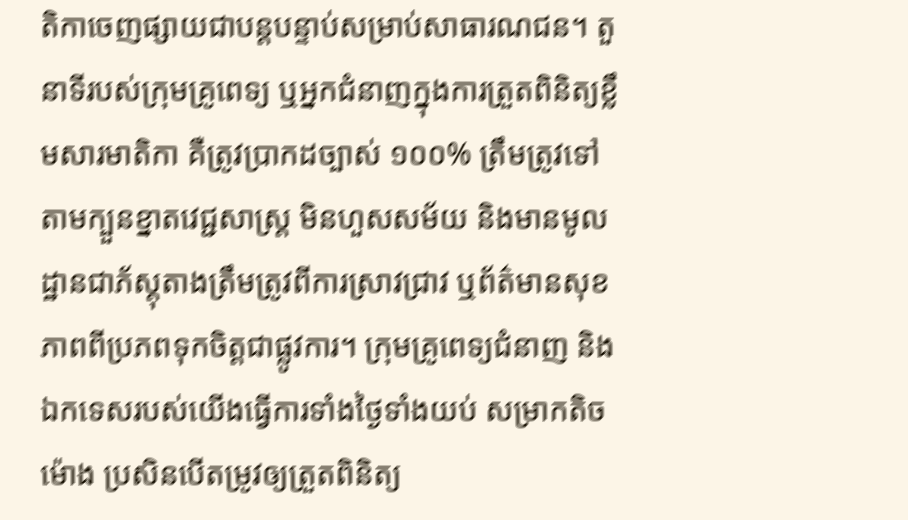តិកាចេញផ្សាយជាបន្តបន្ទាប់សម្រាប់សាធារណជន។ តួនាទីរបស់ក្រុមគ្រូពេទ្យ ឬអ្នកជំនាញក្នុងការត្រួតពិនិត្យខ្លឹមសារមាតិកា គឺត្រូវប្រាកដច្បាស់ ១០០% ត្រឹមត្រូវទៅតាមក្បួនខ្នាតវេជ្ជសាស្ត្រ មិនហួសសម័យ និងមានមូលដ្ឋានជាភ័ស្តុតាងត្រឹមត្រូវពីការស្រាវជ្រាវ ឬព័ត៌មានសុខភាពពីប្រភពទុកចិត្តជាផ្លូវការ។ ក្រុមគ្រូពេទ្យជំនាញ និងឯកទេសរបស់យើងធ្វើការទាំងថ្ងៃទាំងយប់ សម្រាកតិចម៉ោង ប្រសិនបើតម្រូវឲ្យត្រួតពិនិត្យ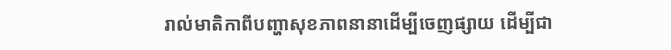រាល់មាតិកាពីបញ្ហាសុខភាពនានាដើម្បីចេញផ្សាយ ដើម្បីជា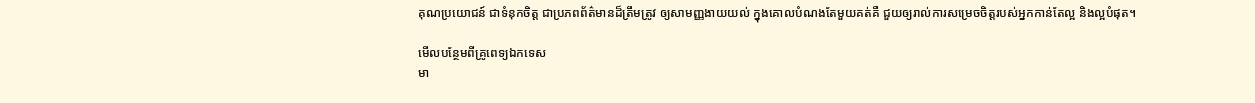គុណប្រយោជន៍ ជាទំនុកចិត្ត ជាប្រភពព័ត៌មានដ៏ត្រឹមត្រូវ ឲ្យសាមញ្ញងាយយល់ ក្នុងគោលបំណងតែមួយគត់គឺ ជួយឲ្យរាល់ការសម្រេចចិត្តរបស់អ្នកកាន់តែល្អ និងល្អបំផុត។

មើលបន្ថែមពីគ្រូពេទ្យឯកទេស
មា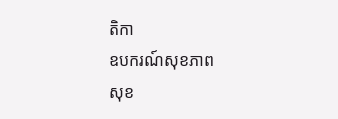តិកា
ឧបករណ៍សុខភាព
សុខ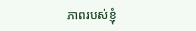ភាពរបស់ខ្ញុំ